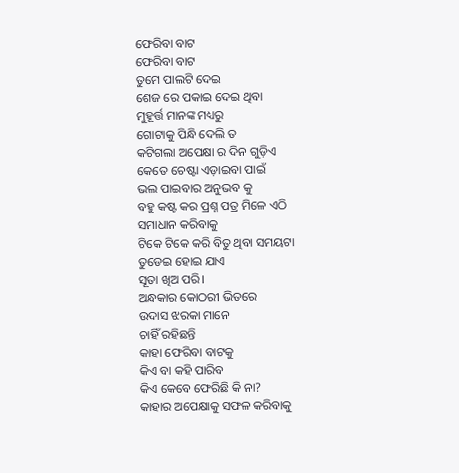ଫେରିବା ବାଟ
ଫେରିବା ବାଟ
ତୁମେ ପାଲଟି ଦେଇ
ଶେଜ ରେ ପକାଇ ଦେଇ ଥିବା
ମୁହୂର୍ତ୍ତ ମାନଙ୍କ ମଧ୍ୟରୁ
ଗୋଟାକୁ ପିନ୍ଧି ଦେଲି ତ
କଟିଗଲା ଅପେକ୍ଷା ର ଦିନ ଗୁଡ଼ିଏ
କେତେ ଚେଷ୍ଟା ଏଡ଼ାଇବା ପାଇଁ
ଭଲ ପାଇବାର ଅନୁଭବ କୁ
ବହୁ କଷ୍ଟ କର ପ୍ରଶ୍ନ ପତ୍ର ମିଳେ ଏଠି
ସମାଧାନ କରିବାକୁ
ଟିକେ ଟିକେ କରି ବିତୁ ଥିବା ସମୟଟା
ତୁଡେଇ ହୋଇ ଯାଏ
ସୂତା ଖିଅ ପରି।
ଅନ୍ଧକାର କୋଠରୀ ଭିତରେ
ଉଦାସ ଝରକା ମାନେ
ଚାହିଁ ରହିଛନ୍ତି
କାହା ଫେରିବା ବାଟକୁ
କିଏ ବା କହି ପାରିବ
କିଏ କେବେ ଫେରିଛି କି ନା?
କାହାର ଅପେକ୍ଷାକୁ ସଫଳ କରିବାକୁ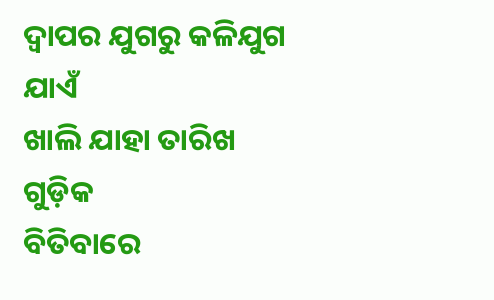ଦ୍ଵାପର ଯୁଗରୁ କଳିଯୁଗ ଯାଏଁ
ଖାଲି ଯାହା ତାରିଖ ଗୁଡ଼ିକ
ବିତିବାରେ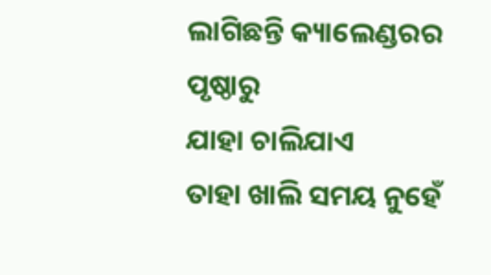ଲାଗିଛନ୍ତି କ୍ୟାଲେଣ୍ଡରର ପୃଷ୍ଠାରୁ
ଯାହା ଚାଲିଯାଏ
ତାହା ଖାଲି ସମୟ ନୁହେଁ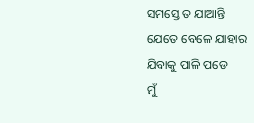ସମସ୍ତେ ତ ଯାଆନ୍ତି
ଯେତେ ବେଳେ ଯାହାର
ଯିବାକୁ ପାଳି ପଡେ
ମୁଁ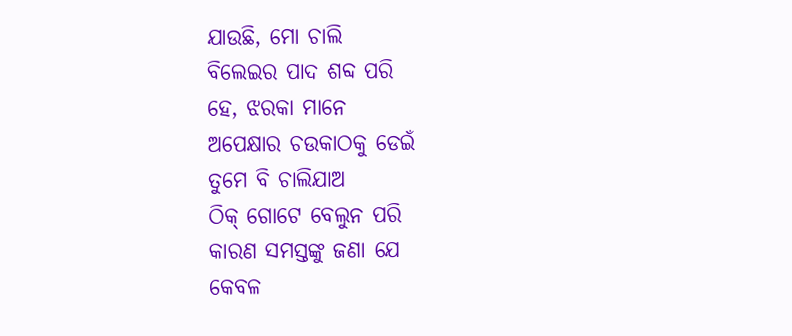ଯାଉଛି, ମୋ ଚାଲି
ବିଲେଇର ପାଦ ଶବ୍ଦ ପରି
ହେ, ଝରକା ମାନେ
ଅପେକ୍ଷାର ଚଉକାଠକୁ ଡେଇଁ
ତୁମେ ବି ଚାଲିଯାଅ
ଠିକ୍ ଗୋଟେ ବେଲୁନ ପରି
କାରଣ ସମସ୍ତଙ୍କୁ ଜଣା ଯେ
କେବଳ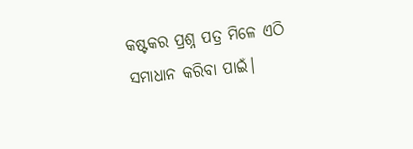କଷ୍ଟକର ପ୍ରଶ୍ନ ପତ୍ର ମିଳେ ଏଠି
ସମାଧାନ କରିବା ପାଇଁ।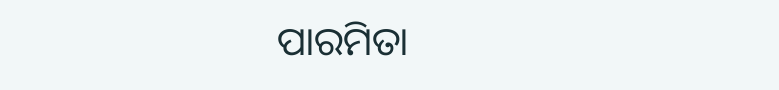ପାରମିତା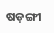ଷଡ଼ଙ୍ଗୀ